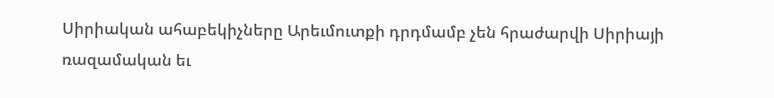Սիրիական ահաբեկիչները Արեւմուտքի դրդմամբ չեն հրաժարվի Սիրիայի ռազամական եւ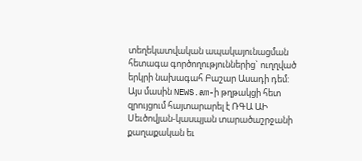տեղեկատվական ապակայունացման հետագա գործողություններից` ուղղված երկրի նախագահ Բաշար Ասադի դեմ:
Այս մասին NEWS.am-ի թղթակցի հետ զրույցում հայտարարել է ՌԳԱ ԱԻ Սեւծովյան-կասպյան տարածաշրջանի քաղաքական եւ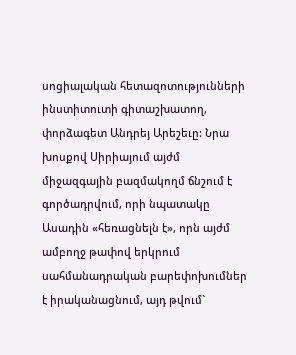սոցիալական հետազոտությունների ինստիտուտի գիտաշխատող, փորձագետ Անդրեյ Արեշեւը: Նրա խոսքով Սիրիայում այժմ միջազգային բազմակողմ ճնշում է գործադրվում, որի նպատակը Ասադին «հեռացնելն է», որն այժմ ամբողջ թափով երկրում սահմանադրական բարեփոխումներ է իրականացնում, այդ թվում`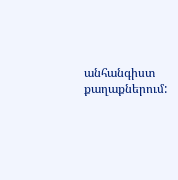անհանգիստ քաղաքներում: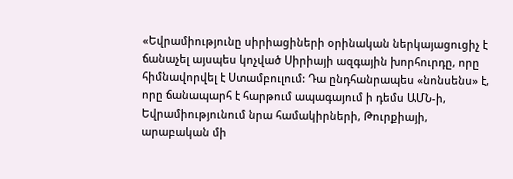«Եվրամիությունը սիրիացիների օրինական ներկայացուցիչ է ճանաչել այսպես կոչված Սիրիայի ազգային խորհուրդը, որը հիմնավորվել է Ստամբուլում: Դա ընդհանրապես «նոնսենս» է, որը ճանապարհ է հարթում ապագայում ի դեմս ԱՄՆ-ի, Եվրամիությունում նրա համակիրների, Թուրքիայի, արաբական մի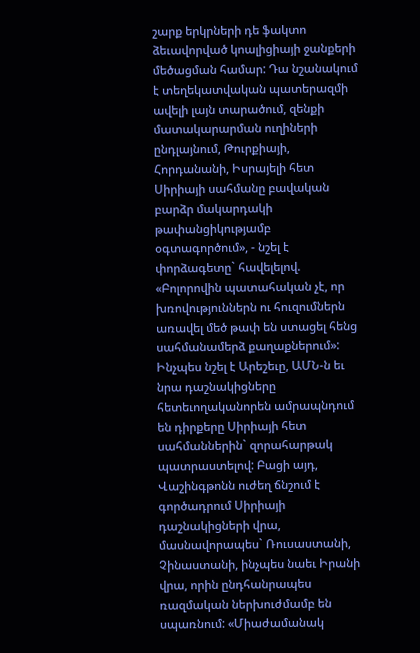շարք երկրների դե ֆակտո ձեւավորված կոալիցիայի ջանքերի մեծացման համար: Դա նշանակում է տեղեկատվական պատերազմի ավելի լայն տարածում, զենքի մատակարարման ուղիների ընդլայնում, Թուրքիայի, Հորդանանի, Իսրայելի հետ Սիրիայի սահմանը բավական բարձր մակարդակի թափանցիկությամբ օգտագործում», - նշել է փորձագետը` հավելելով. «Բոլորովին պատահական չէ, որ խռովություններն ու հուզումներն առավել մեծ թափ են ստացել հենց սահմանամերձ քաղաքներում»:
Ինչպես նշել է Արեշեւը, ԱՄՆ-ն եւ նրա դաշնակիցները հետեւողականորեն ամրապնդում են դիրքերը Սիրիայի հետ սահմաններին` զորահարթակ պատրաստելով: Բացի այդ, Վաշինգթոնն ուժեղ ճնշում է գործադրում Սիրիայի դաշնակիցների վրա, մասնավորապես` Ռուսաստանի, Չինաստանի, ինչպես նաեւ Իրանի վրա, որին ընդհանրապես ռազմական ներխուժմամբ են սպառնում: «Միաժամանակ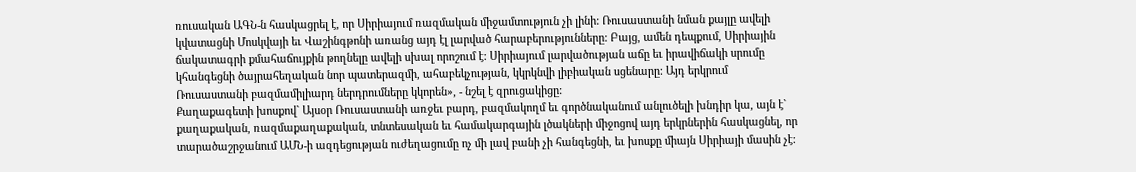ռուսական ԱԳՆ-ն հասկացրել է, որ Սիրիայում ռազմական միջամտություն չի լինի: Ռուսաստանի նման քայլը ավելի կվատացնի Մոսկվայի եւ Վաշինգթոնի առանց այդ էլ լարված հարաբերությունները: Բայց, ամեն դեպքում, Սիրիային ճակատագրի քմահաճույքին թողնելը ավելի սխալ որոշում է: Սիրիայում լարվածության աճը եւ իրավիճակի սրումը կհանգեցնի ծայրահեղական նոր պատերազմի, ահաբեկչության, կկրկնվի լիբիական սցենարը: Այդ երկրում Ռուսաստանի բազմամիլիարդ ներդրումները կկորեն», - նշել է զրուցակիցը:
Քաղաքագետի խոսքով` Այսօր Ռուսաստանի առջեւ բարդ, բազմակողմ եւ գործնականում անլուծելի խնդիր կա, այն է` քաղաքական, ռազմաքաղաքական, տնտեսական եւ համակարգային լծակների միջոցով այդ երկրներին հասկացնել, որ տարածաշրջանում ԱՄՆ-ի ազդեցության ուժեղացումը ոչ մի լավ բանի չի հանգեցնի, եւ խոսքը միայն Սիրիայի մասին չէ: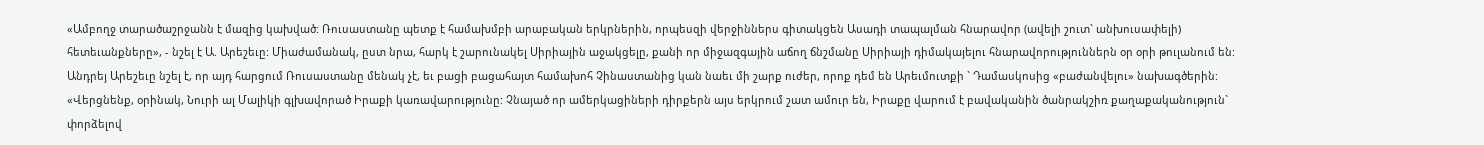«Ամբողջ տարածաշրջանն է մազից կախված: Ռուսաստանը պետք է համախմբի արաբական երկրներին, որպեսզի վերջիններս գիտակցեն Ասադի տապալման հնարավոր (ավելի շուտ` անխուսափելի) հետեւանքները», - նշել է Ա. Արեշեւը: Միաժամանակ, ըստ նրա, հարկ է շարունակել Սիրիային աջակցելը, քանի որ միջազգային աճող ճնշմանը Սիրիայի դիմակայելու հնարավորություններն օր օրի թուլանում են:
Անդրեյ Արեշեւը նշել է, որ այդ հարցում Ռուսաստանը մենակ չէ, եւ բացի բացահայտ համախոհ Չինաստանից կան նաեւ մի շարք ուժեր, որոք դեմ են Արեւմուտքի ` Դամասկոսից «բաժանվելու» նախագծերին: «Վերցնենք, օրինակ, Նուրի ալ Մալիկի գլխավորած Իրաքի կառավարությունը: Չնայած որ ամերկացիների դիրքերն այս երկրում շատ ամուր են, Իրաքը վարում է բավականին ծանրակշիռ քաղաքականություն` փորձելով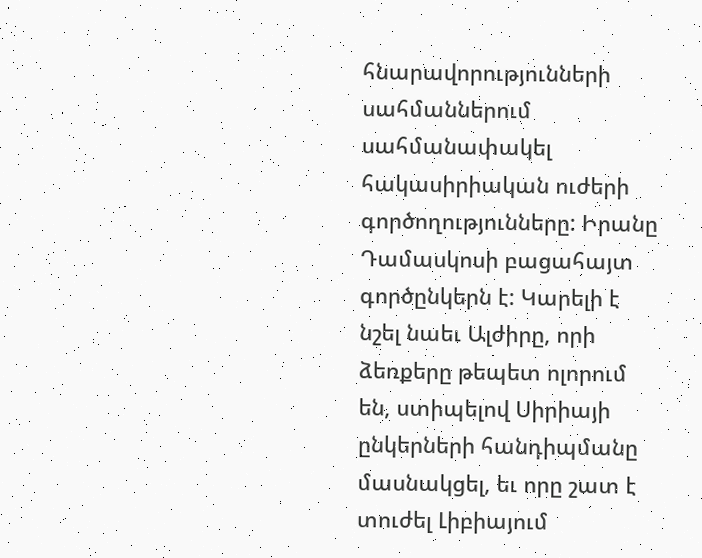հնարավորությունների սահմաններում սահմանափակել հակասիրիական ուժերի գործողությունները: Իրանը Դամասկոսի բացահայտ գործընկերն է: Կարելի է նշել նաեւ Ալժիրը, որի ձեռքերը թեպետ ոլորում են, ստիպելով Սիրիայի ընկերների հանդիպմանը մասնակցել, եւ որը շատ է տուժել Լիբիայում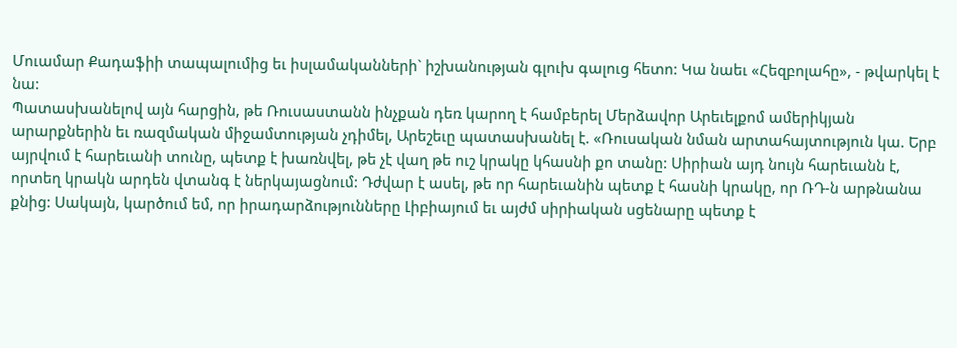Մուամար Քադաֆիի տապալումից եւ իսլամականների` իշխանության գլուխ գալուց հետո: Կա նաեւ «Հեզբոլահը», - թվարկել է նա:
Պատասխանելով այն հարցին, թե Ռուսաստանն ինչքան դեռ կարող է համբերել Մերձավոր Արեւելքոմ ամերիկյան արարքներին եւ ռազմական միջամտության չդիմել, Արեշեւը պատասխանել է. «Ռուսական նման արտահայտություն կա. Երբ այրվում է հարեւանի տունը, պետք է խառնվել, թե չէ վաղ թե ուշ կրակը կհասնի քո տանը: Սիրիան այդ նույն հարեւանն է, որտեղ կրակն արդեն վտանգ է ներկայացնում: Դժվար է ասել, թե որ հարեւանին պետք է հասնի կրակը, որ ՌԴ-ն արթնանա քնից: Սակայն, կարծում եմ, որ իրադարձությունները Լիբիայում եւ այժմ սիրիական սցենարը պետք է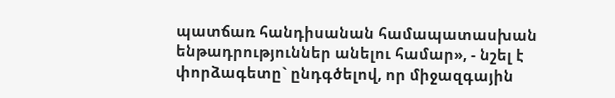պատճառ հանդիսանան համապատասխան ենթադրություններ անելու համար», - նշել է փորձագետը` ընդգծելով, որ միջազգային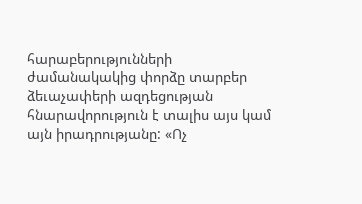հարաբերությունների ժամանակակից փորձը տարբեր ձեւաչափերի ազդեցության հնարավորություն է տալիս այս կամ այն իրադրությանը: «Ոչ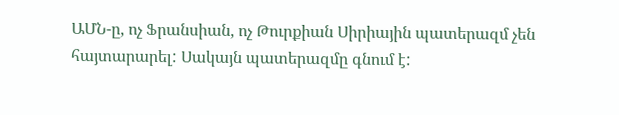ԱՄՆ-ը, ոչ Ֆրանսիան, ոչ Թուրքիան Սիրիային պատերազմ չեն հայտարարել: Սակայն պատերազմը գնում է: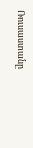Ռուսաստանը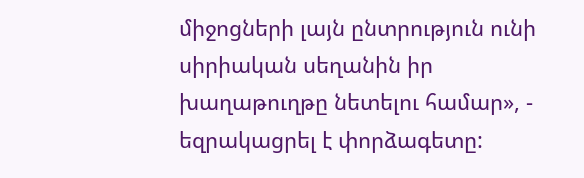միջոցների լայն ընտրություն ունի սիրիական սեղանին իր խաղաթուղթը նետելու համար», - եզրակացրել է փորձագետը: